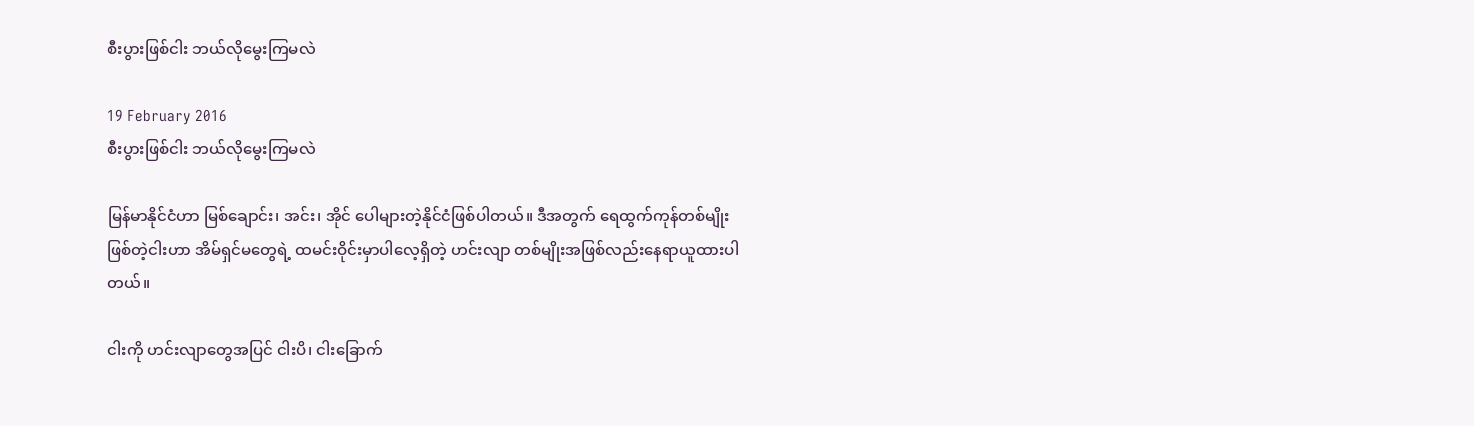စီးပွားဖြစ်ငါး ဘယ်လိုမွေးကြမလဲ

19 February 2016
စီးပွားဖြစ်ငါး ဘယ်လိုမွေးကြမလဲ

မြန်မာနိုင်ငံဟာ မြစ်ချောင်း၊ အင်း၊ အိုင် ပေါများတဲ့နိုင်ငံဖြစ်ပါတယ်။ ဒီအတွက် ရေထွက်ကုန်တစ်မျိုးဖြစ်တဲ့ငါးဟာ အိမ်ရှင်မတွေရဲ့ ထမင်းဝိုင်းမှာပါလေ့ရှိတဲ့ ဟင်းလျာ တစ်မျိုးအဖြစ်လည်းနေရာယူထားပါတယ်။

ငါးကို ဟင်းလျာတွေအပြင် ငါးပိ၊ ငါးခြောက်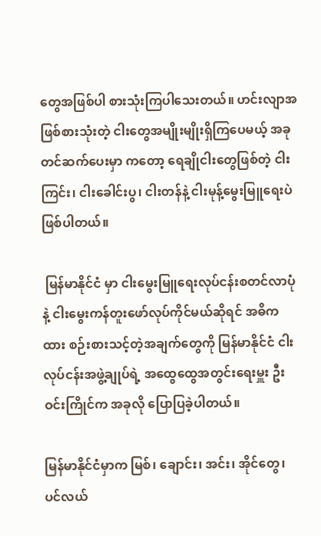တွေအဖြစ်ပါ စားသုံးကြပါသေးတယ်။ ဟင်းလျာအဖြစ်စားသုံးတဲ့ ငါးတွေအမျိုးမျိုးရှိကြပေမယ့် အခုတင်ဆက်ပေးမှာ ကတော့ ရေချိုငါးတွေဖြစ်တဲ့ ငါးကြင်း၊ ငါးခေါင်းပွ၊ ငါးတန်နဲ့ ငါးမုန့်မွေးမြူရေးပဲ ဖြစ်ပါတယ်။

 မြန်မာနိုင်ငံ မှာ ငါးမွေးမြူရေးလုပ်ငန်းစတင်လာပုံနဲ့ ငါးမွေးကန်တူးဖော်လုပ်ကိုင်မယ်ဆိုရင် အဓိကထား စဉ်းစားသင့်တဲ့အချက်တွေကို မြန်မာနိုင်ငံ ငါးလုပ်ငန်းအဖွဲ့ချုပ်ရဲ့ အထွေထွေအတွင်းရေးမှူး ဦးဝင်းကြိုင်က အခုလို ပြောပြခဲ့ပါတယ်။

မြန်မာနိုင်ငံမှာက မြစ်၊ ချောင်း၊ အင်း၊ အိုင်တွေ၊ ပင်လယ်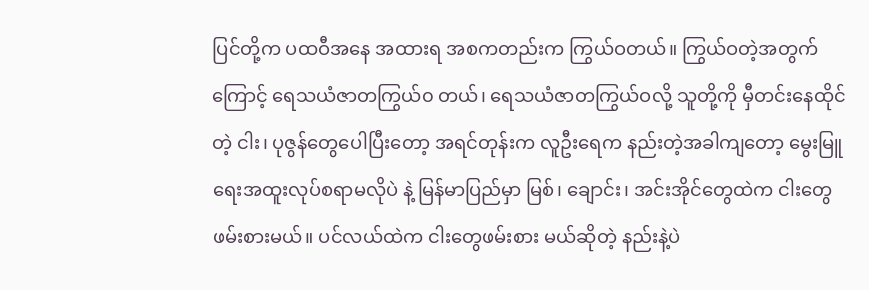ပြင်တို့က ပထဝီအနေ အထားရ အစကတည်းက ကြွယ်ဝတယ်။ ကြွယ်ဝတဲ့အတွက်ကြောင့် ရေသယံဇာတကြွယ်၀ တယ်၊ ရေသယံဇာတကြွယ်ဝလို့ သူတို့ကို မှီတင်းနေထိုင်တဲ့ ငါး၊ ပုဇွန်တွေပေါပြီးတော့ အရင်တုန်းက လူဦးရေက နည်းတဲ့အခါကျတော့ မွေးမြူရေးအထူးလုပ်စရာမလိုပဲ နဲ့ မြန်မာပြည်မှာ မြစ်၊ ချောင်း၊ အင်းအိုင်တွေထဲက ငါးတွေဖမ်းစားမယ်။ ပင်လယ်ထဲက ငါးတွေဖမ်းစား မယ်ဆိုတဲ့ နည်းနဲ့ပဲ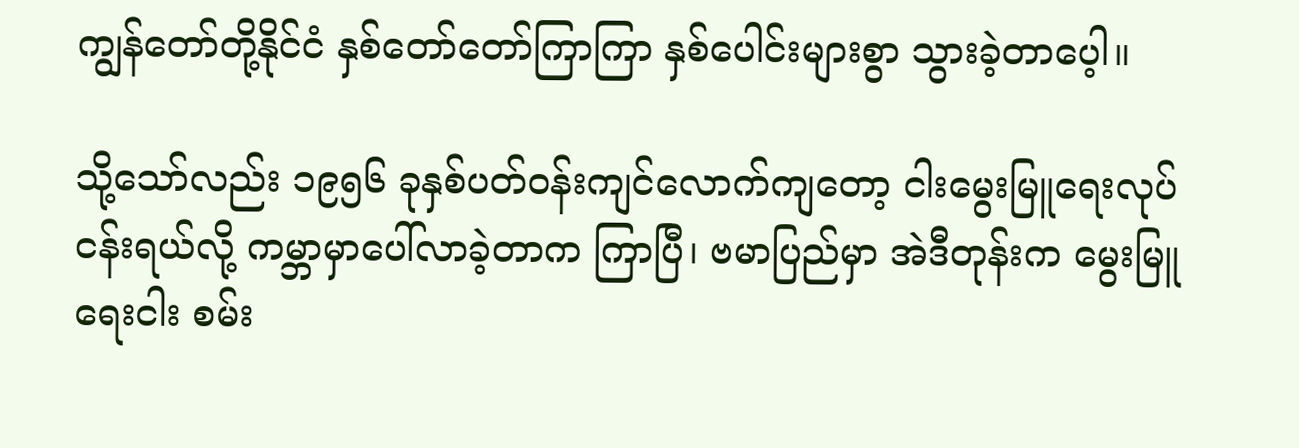ကျွန်တော်တို့နိုင်ငံ နှစ်တော်တော်ကြာကြာ နှစ်ပေါင်းများစွာ သွားခဲ့တာပေ့ါ။

သို့သော်လည်း ၁၉၅၆ ခုနှစ်ပတ်ဝန်းကျင်လောက်ကျတော့ ငါးမွေးမြူရေးလုပ်ငန်းရယ်လို့ ကမ္ဘာမှာပေါ်လာခဲ့တာက ကြာပြီ၊ ဗမာပြည်မှာ အဲဒီတုန်းက မွေးမြူရေးငါး စမ်း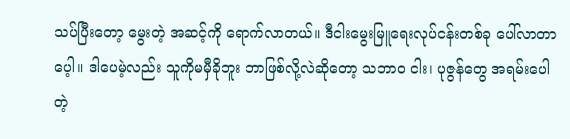သပ်ပြီးတော့ မွေးတဲ့ အဆင့်ကို ရောက်လာတယ်။ ဒီငါးမွေးမြူရေးလုပ်ငန်းတစ်ခု ပေါ်လာတာပေ့ါ။ ဒါပေမဲ့လည်း သူကိုမမှီခိုဘူး ဘာဖြစ်လို့လဲဆိုတော့ သဘာ၀ ငါး၊ ပုဇွန်တွေ အရမ်းပေါတဲ့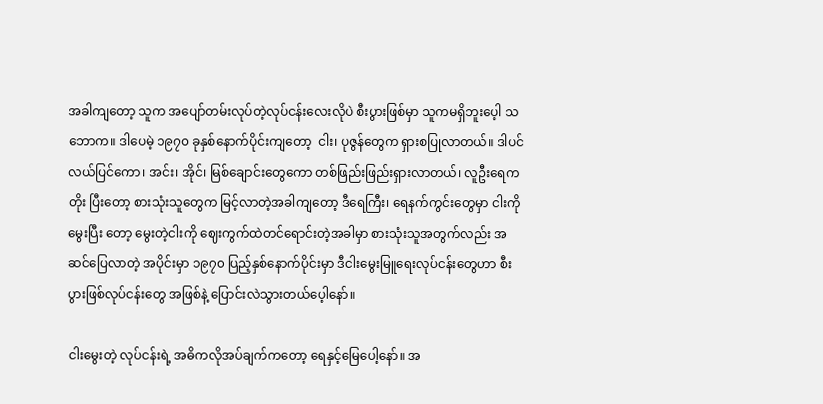အခါကျတော့ သူက အပျော်တမ်းလုပ်တဲ့လုပ်ငန်းလေးလိုပဲ စီးပွားဖြစ်မှာ သူကမရှိဘူးပေ့ါ သဘောက။ ဒါပေမဲ့ ၁၉၇၀ ခုနှစ်နောက်ပိုင်းကျတော့  ငါး၊ ပုဇွန်တွေက ရှားစပြုလာတယ်။ ဒါပင်လယ်ပြင်ကော၊ အင်း၊ အိုင်၊ မြစ်ချောင်းတွေကော တစ်ဖြည်းဖြည်းရှားလာတယ်၊ လူဦးရေကတိုး ပြီးတော့ စားသုံးသူတွေက မြင့်လာတဲ့အခါကျတော့ ဒီရေကြီး၊ ရေနက်ကွင်းတွေမှာ ငါးကိုမွေးပြီး တော့ မွေးတဲ့ငါးကို ဈေးကွက်ထဲတင်ရောင်းတဲ့အခါမှာ စားသုံးသူအတွက်လည်း အဆင်ပြေလာတဲ့ အပိုင်းမှာ ၁၉၇၀ ပြည့်နှစ်နောက်ပိုင်းမှာ ဒီငါးမွေးမြူရေးလုပ်ငန်းတွေဟာ စီးပွားဖြစ်လုပ်ငန်းတွေ အဖြစ်နဲ့ ပြောင်းလဲသွားတယ်ပေ့ါနော်။

ငါးမွေးတဲ့ လုပ်ငန်းရဲ့ အဓိကလိုအပ်ချက်ကတော့ ရေနှင့်မြေပေါ့နော်။ အ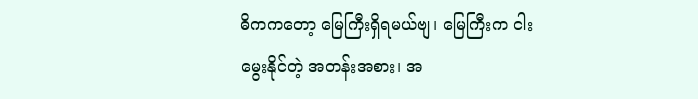ဓိကကတော့ မြေကြီးရှိရမယ်ဗျ၊ မြေကြီးက ငါးမွေးနိုင်တဲ့ အတန်းအစား၊ အ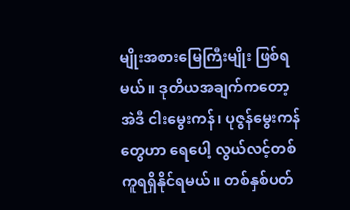မျိုးအစားမြေကြီးမျိုး ဖြစ်ရမယ်။ ဒုတိယအချက်ကတော့ အဲဒီ ငါးမွေးကန်၊ ပုဇွန်မွေးကန်တွေဟာ ရေပေါ့ လွယ်လင့်တစ်ကူရရှိနိုင်ရမယ်။ တစ်နှစ်ပတ်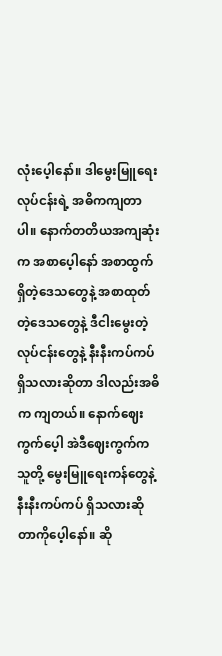လုံးပေ့ါနော်။ ဒါမွေးမြူရေး လုပ်ငန်းရဲ့ အဓိကကျတာပါ။ နောက်တတိယအကျဆုံးက အစာပေ့ါနော် အစာထွက်ရှိတဲ့ဒေသတွေနဲ့ အစာထုတ်တဲ့ဒေသတွေနဲ့ ဒီငါးမွေးတဲ့လုပ်ငန်းတွေနဲ့ နီးနီးကပ်ကပ်ရှိသလားဆိုတာ ဒါလည်းအဓိက ကျတယ်။ နောက်ဈေးကွက်ပေ့ါ အဲဒီဈေးကွက်က သူတို့ မွေးမြူရေးကန်တွေနဲ့ နီးနီးကပ်ကပ် ရှိသလားဆိုတာကိုပေ့ါနော်။ ဆို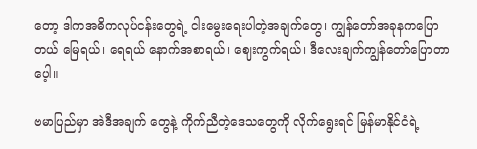တော့ ဒါကအဓိကလုပ်ငန်းတွေရဲ့ ငါးမွေးရေးပါတဲ့အချက်တွေ၊ ကျွန်တော်အခုနကပြောတယ် မြေရယ်၊ ရေရယ် နောက်အစာရယ်၊ ဈေးကွက်ရယ်၊ ဒီလေးချက်ကျွန်တော်ပြောတာပေ့ါ။

ဗမာပြည်မှာ အဲဒီအချက် တွေနဲ့ ကိုက်ညီတဲ့ဒေသတွေကို လိုက်ရွေးရင် မြန်မာနိုင်ငံရဲ့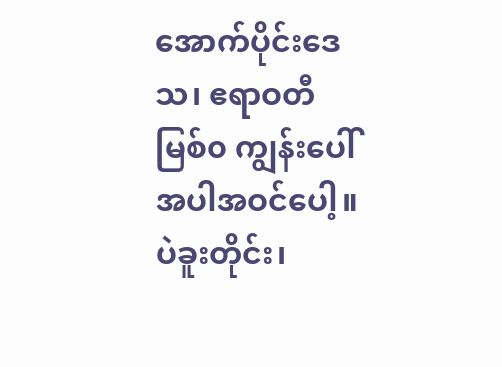အောက်ပိုင်းဒေသ၊ ဧရာဝတီမြစ်၀ ကျွန်းပေါ်အပါအဝင်ပေါ့။ ပဲခူးတိုင်း၊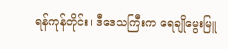ရန်ကုန်တိုင်း၊ ဒီဒေသကြီးက ရေချိုမွေးမြူ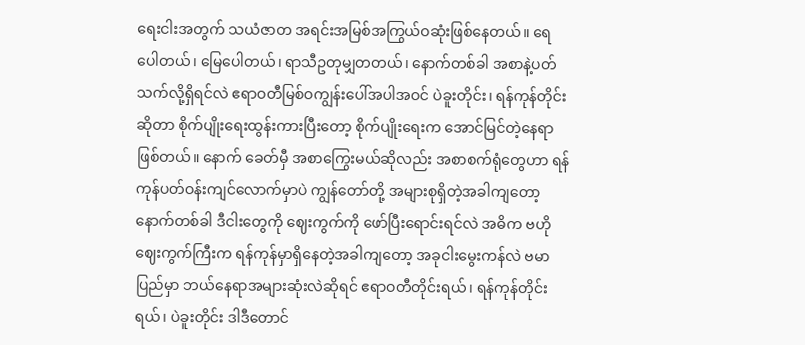ရေးငါးအတွက် သယံဇာတ အရင်းအမြစ်အကြွယ်ဝဆုံးဖြစ်နေတယ်။ ရေပေါတယ်၊ မြေပေါတယ်၊ ရာသီဥတုမျှတတယ်၊ နောက်တစ်ခါ အစာနဲ့ပတ်သက်လို့ရှိရင်လဲ ဧရာဝတီမြစ်ဝကျွန်းပေါ်အပါအဝင် ပဲခူးတိုင်း၊ ရန်ကုန်တိုင်း ဆိုတာ စိုက်ပျိုးရေးထွန်းကားပြီးတော့ စိုက်ပျိုးရေးက အောင်မြင်တဲ့နေရာဖြစ်တယ်။ နောက် ခေတ်မှီ အစာကြွေးမယ်ဆိုလည်း အစာစက်ရုံတွေဟာ ရန်ကုန်ပတ်ဝန်းကျင်လောက်မှာပဲ ကျွန်တော်တို့ အများစုရှိတဲ့အခါကျတော့ နောက်တစ်ခါ ဒီငါးတွေကို ဈေးကွက်ကို ဖော်ပြီးရောင်းရင်လဲ အဓိက ဗဟိုဈေးကွက်ကြီးက ရန်ကုန်မှာရှိနေတဲ့အခါကျတော့ အခုငါးမွေးကန်လဲ ဗမာပြည်မှာ ဘယ်နေရာအများဆုံးလဲဆိုရင် ဧရာဝတီတိုင်းရယ်၊ ရန်ကုန်တိုင်းရယ်၊ ပဲခူးတိုင်း ဒါဒီတောင်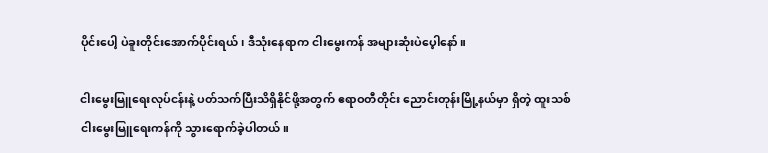ပိုင်းပေါ့ ပဲခူးတိုင်းအောက်ပိုင်းရယ်၊ ဒီသုံးနေရာက ငါးမွေးကန် အများဆုံးပဲပေ့ါနော်။

ငါးမွေးမြူရေးလုပ်ငန်းနဲ့ ပတ်သက်ပြီးသိရှိနိုင်ဖို့အတွက် ဧရာဝတီတိုင်း ညောင်းတုန်းမြို့နယ်မှာ ရှိတဲ့ ထူးသစ်ငါးမွေးမြူရေးကန်ကို သွားရောက်ခဲ့ပါတယ်။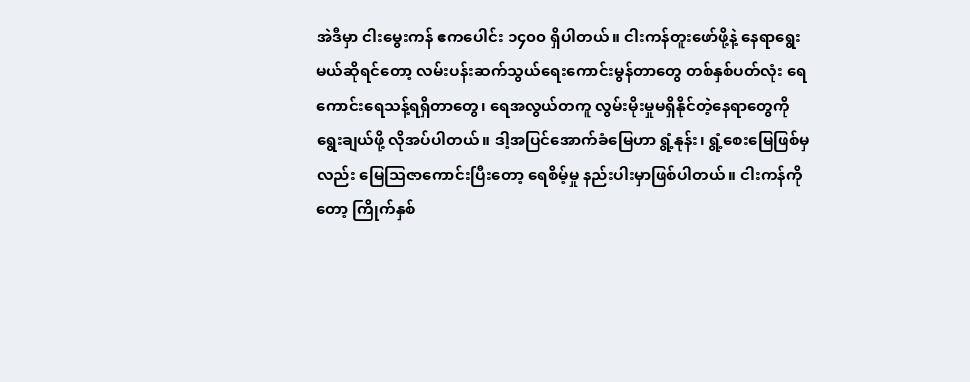အဲဒီမှာ ငါးမွေးကန် ဧကပေါင်း ၁၄၀၀ ရှိပါတယ်။ ငါးကန်တူးဖော်ဖို့နဲ့ နေရာရွေးမယ်ဆိုရင်တော့ လမ်းပန်းဆက်သွယ်ရေးကောင်းမွန်တာတွေ တစ်နှစ်ပတ်လုံး ရေကောင်းရေသန့်ရရှိတာတွေ၊ ရေအလွယ်တကူ လွမ်းမိုးမှုမရှိနိုင်တဲ့နေရာတွေကို ရွေးချယ်ဖို့ လိုအပ်ပါတယ်။ ဒါ့အပြင်အောက်ခံမြေဟာ ရွံ့နုန်း၊ ရွံ့စေးမြေဖြစ်မှလည်း မြေသြဇာကောင်းပြီးတော့ ရေစိမ့်မှု နည်းပါးမှာဖြစ်ပါတယ်။ ငါးကန်ကိုတော့ ကြိုက်နှစ်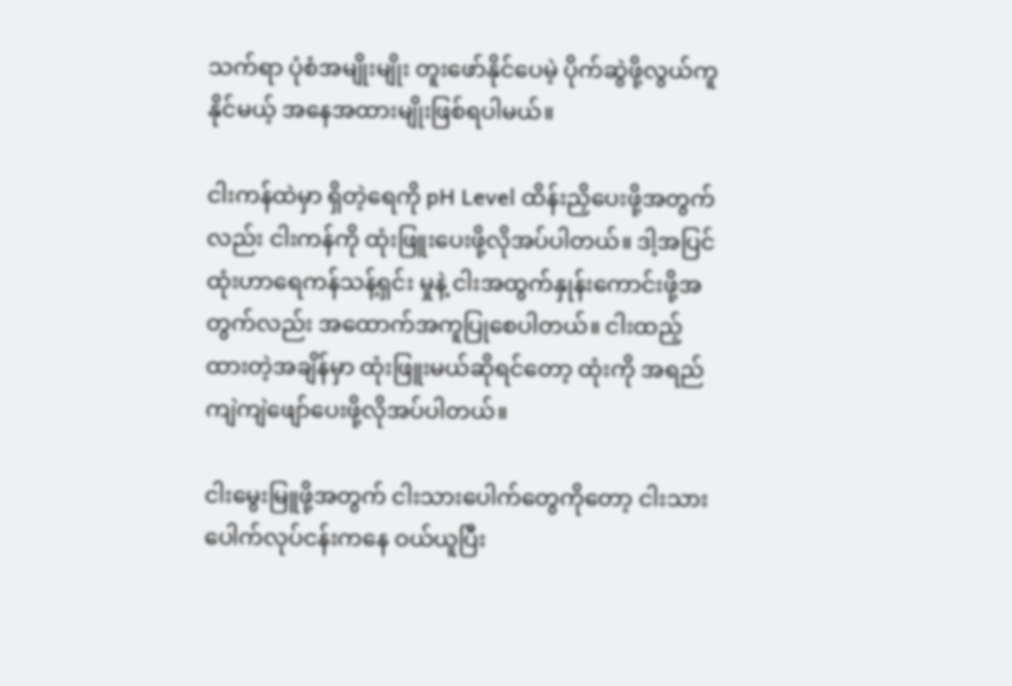သက်ရာ ပုံစံအမျိုးမျိုး တူးဖော်နိုင်ပေမဲ့ ပိုက်ဆွဲဖို့လွယ်ကူနိုင်မယ့် အနေအထားမျိုးဖြစ်ရပါမယ်။

ငါးကန်ထဲမှာ ရှိတဲ့ရေကို pH Level ထိန်းညှိပေးဖို့အတွက်လည်း ငါးကန်ကို ထုံးဖြူးပေးဖို့လိုအပ်ပါတယ်။ ဒါ့အပြင် ထုံးဟာရေကန်သန့်ရှင်း မှုနဲ့ ငါးအထွက်နှုန်းကောင်းဖို့အတွက်လည်း အထောက်အကူပြုစေပါတယ်။ ငါးထည့်ထားတဲ့အချိန်မှာ ထုံးဖြူးမယ်ဆိုရင်တော့ ထုံးကို အရည်ကျဲကျဲဖျော်ပေးဖို့လိုအပ်ပါတယ်။

ငါးမွေးမြူဖို့အတွက် ငါးသားပေါက်တွေကိုတော့ ငါးသားပေါက်လုပ်ငန်းကနေ ဝယ်ယူပြီး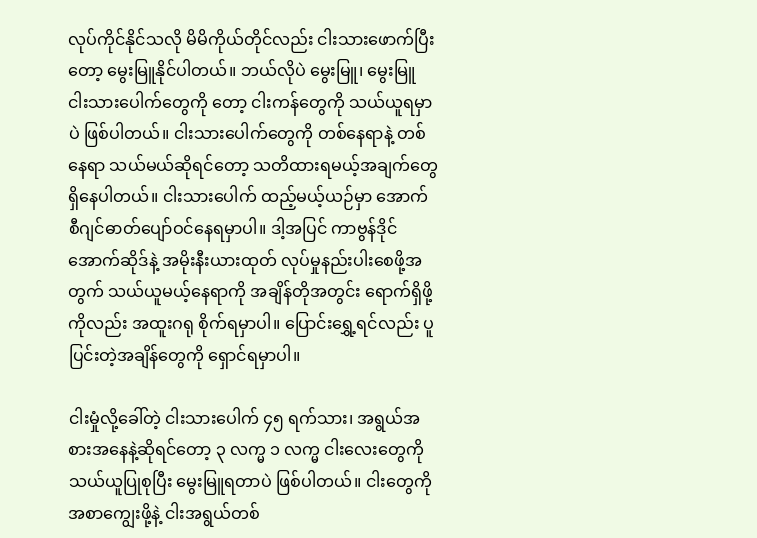လုပ်ကိုင်နိုင်သလို မိမိကိုယ်တိုင်လည်း ငါးသားဖောက်ပြီးတော့ မွေးမြူနိုင်ပါတယ်။ ဘယ်လိုပဲ မွေးမြူ၊ မွေးမြူ ငါးသားပေါက်တွေကို တော့ ငါးကန်တွေကို သယ်ယူရမှာပဲ ဖြစ်ပါတယ်။ ငါးသားပေါက်တွေကို တစ်နေရာနဲ့ တစ်နေရာ သယ်မယ်ဆိုရင်တော့ သတိထားရမယ့်အချက်တွေရှိနေပါတယ်။ ငါးသားပေါက် ထည့်မယ့်ယဉ်မှာ အောက်စီဂျင်ဓာတ်ပျော်ဝင်နေရမှာပါ။ ဒါ့အပြင် ကာဗွန်ဒိုင်အောက်ဆိုဒ်နဲ့ အမိုးနီးယားထုတ် လုပ်မှုနည်းပါးစေဖို့အတွက် သယ်ယူမယ့်နေရာကို အချိန်တိုအတွင်း ရောက်ရှိဖို့ကိုလည်း အထူးဂရု စိုက်ရမှာပါ။ ပြောင်းရွှေ့ရင်လည်း ပူပြင်းတဲ့အချိန်တွေကို ရှောင်ရမှာပါ။

ငါးမှုံလို့ခေါ်တဲ့ ငါးသားပေါက် ၄၅ ရက်သား၊ အရွယ်အစားအနေနဲ့ဆိုရင်တော့ ၃ လက္မ ၁ လက္မ ငါးလေးတွေကို သယ်ယူပြုစုပြီး မွေးမြူရတာပဲ ဖြစ်ပါတယ်။ ငါးတွေကို အစာကျွေးဖို့နဲ့ ငါးအရွယ်တစ်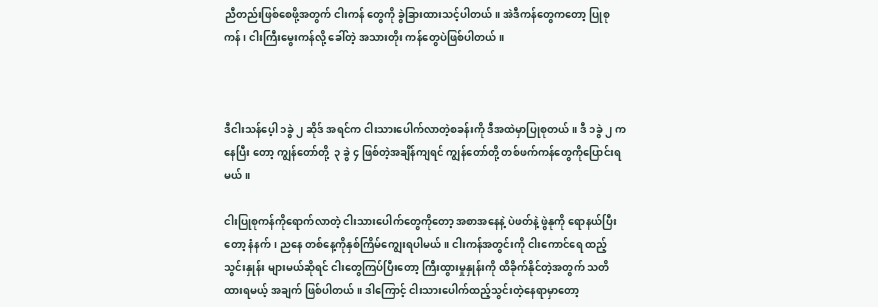ညီတည်းဖြစ်စေဖို့အတွက် ငါးကန် တွေကို ခွဲခြားထားသင့်ပါတယ်။ အဲဒီကန်တွေကတော့ ပြုစုကန်၊ ငါးကြီးမွေးကန်လို့ ခေါ်တဲ့ အသားတိုး ကန်တွေပဲဖြစ်ပါတယ်။



ဒီငါးသန်ပေ့ါ ၁ခွဲ ၂ ဆိုဒ် အရင်က ငါးသားပေါက်လာတဲ့စခန်းကို ဒီအထဲမှာပြုစုတယ်။ ဒီ ၁ခွဲ ၂ ကနေပြီး တော့ ကျွန်တော်တို့  ၃ ခွဲ ၄ ဖြစ်တဲ့အချိန်ကျရင် ကျွန်တော်တို့ တစ်ဖက်ကန်တွေကိုပြောင်းရမယ်။

ငါးပြုစုကန်ကိုရောက်လာတဲ့ ငါးသားပေါက်တွေကိုတော့ အစာအနေနဲ့ ပဲဖတ်နဲ့ ဖွဲနုကို ရောနယ်ပြီး တော့ နံနက်၊ ညနေ တစ်နေ့ကိုနှစ်ကြိမ်ကျွေးရပါမယ်။ ငါးကန်အတွင်းကို ငါးကောင်ရေ ထည့်သွင်းနှုန်း များမယ်ဆိုရင် ငါးတွေကြပ်ပြီးတော့ ကြီးထွားမှုနှုန်းကို ထိခိုက်နိုင်တဲ့အတွက် သတိထားရမယ့် အချက် ဖြစ်ပါတယ်။ ဒါကြောင့် ငါးသားပေါက်ထည့်သွင်းတဲ့နေရာမှာတော့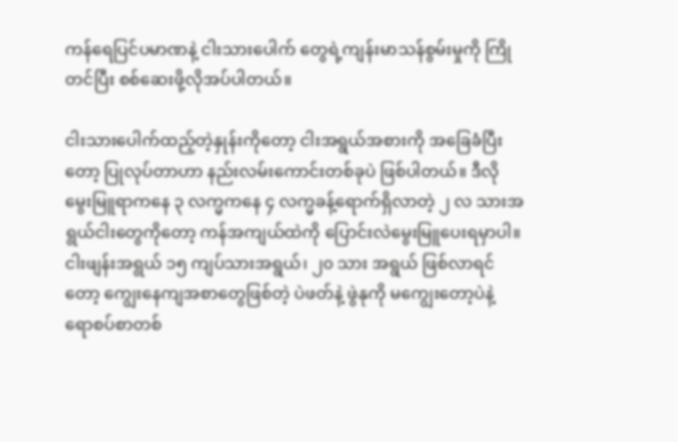ကန်ရေပြင်ပမာဏနဲ့ ငါးသားပေါက် တွေရဲ့ကျန်းမာသန်စွမ်းမှုကို ကြိုတင်ပြီး စစ်ဆေးဖို့လိုအပ်ပါတယ်။

ငါးသားပေါက်ထည့်တဲ့နှုန်းကိုတော့ ငါးအရွယ်အစားကို အခြေခံပြီးတော့ ပြုလုပ်တာဟာ နည်းလမ်းကောင်းတစ်ခုပဲ ဖြစ်ပါတယ်။ ဒီလို မွေးမြူရာကနေ ၃ လက္မကနေ ၄ လက္မခန့်ရောက်ရှိလာတဲ့ ၂ လ သားအရွယ်ငါးတွေကိုတော့ ကန်အကျယ်ထဲကို ပြောင်းလဲမွေးမြူပေးရမှာပါ။ ငါးဖျန်းအရွယ် ၁၅ ကျပ်သားအရွယ်၊ ၂၀ သား အရွယ် ဖြစ်လာရင်တော့ ကျွေးနေကျအစာတွေဖြစ်တဲ့ ပဲဖတ်နဲ့ ဖွဲနုကို မကျွေးတော့ပဲနဲ့ ရောစပ်စာတစ်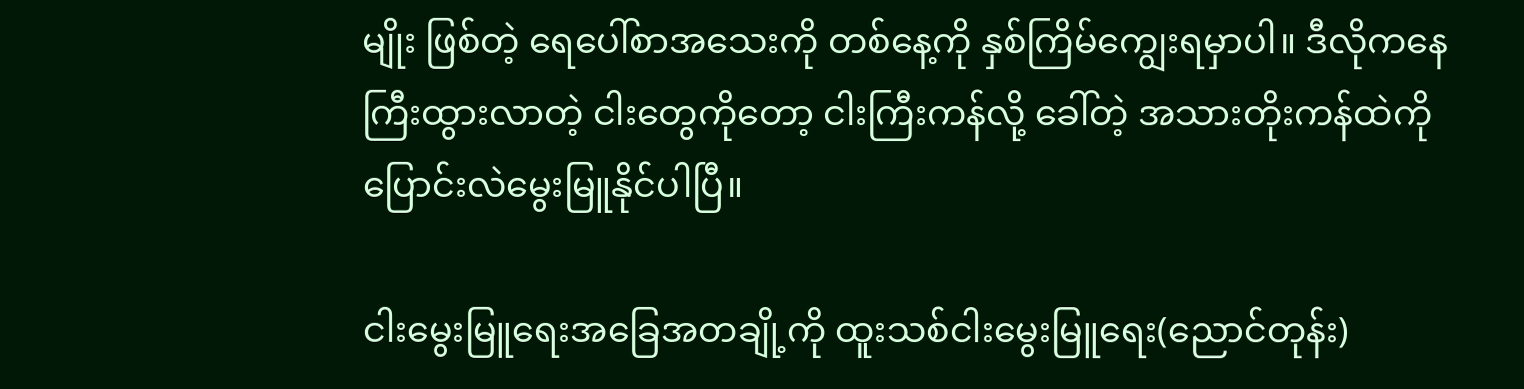မျိုး ဖြစ်တဲ့ ရေပေါ်စာအသေးကို တစ်နေ့ကို နှစ်ကြိမ်ကျွေးရမှာပါ။ ဒီလိုကနေ ကြီးထွားလာတဲ့ ငါးတွေကိုတော့ ငါးကြီးကန်လို့ ခေါ်တဲ့ အသားတိုးကန်ထဲကို ပြောင်းလဲမွေးမြူနိုင်ပါပြီ။

ငါးမွေးမြူရေးအခြေအတချို့ကို ထူးသစ်ငါးမွေးမြူရေး(ညောင်တုန်း)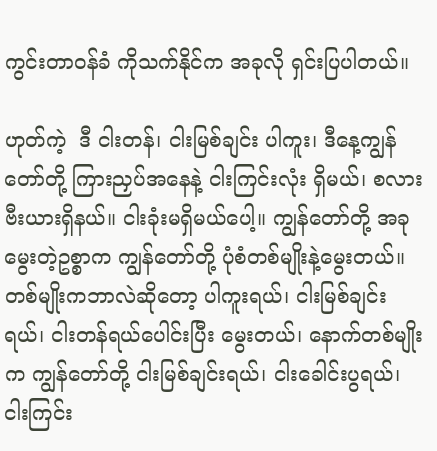ကွင်းတာဝန်ခံ ကိုသက်နိုင်က အခုလို ရှင်းပြပါတယ်။

ဟုတ်ကဲ့  ဒီ ငါးတန်၊ ငါးမြစ်ချင်း ပါကူး၊ ဒီနေ့ကျွန်တော်တို့ ကြားညှပ်အနေနဲ့ ငါးကြင်းလုံး ရှိမယ်၊ စလားဗီးယားရှိနယ်။ ငါးခုံးမရှိမယ်ပေါ့။ ကျွန်တော်တို့ အခုမွေးတဲ့ဥစ္စာက ကျွန်တော်တို့ ပုံစံတစ်မျိုးနဲ့မွေးတယ်။ တစ်မျိုးကဘာလဲဆိုတော့ ပါကူးရယ်၊ ငါးမြစ်ချင်းရယ်၊ ငါးတန်ရယ်ပေါင်းပြီး မွေးတယ်၊ နောက်တစ်မျိုးက ကျွန်တော်တို့ ငါးမြစ်ချင်းရယ်၊ ငါးခေါင်းပွရယ်၊ ငါးကြင်း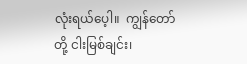လုံးရယ်ပေ့ါ။  ကျွန်တော်တို့ ငါးမြစ်ချင်း၊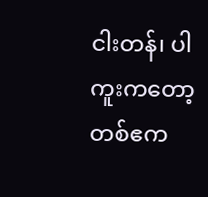ငါးတန်၊ ပါကူးကတော့ တစ်ဧက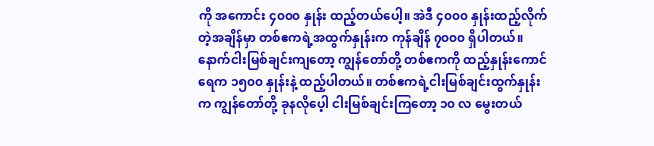ကို အကောင်း ၄၀၀၀ နှုန်း ထည့်တယ်ပေါ့။ အဲဒီ ၄၀၀၀ နှုန်းထည့်လိုက်တဲ့အချိန်မှာ တစ်ဧကရဲ့အထွက်နှုန်းက ကုန်ချိန် ၇၀၀၀ ရှိပါတယ်။ နောက်ငါးမြစ်ချင်းကျတော့ ကျွန်တော်တို့ တစ်ဧကကို ထည့်နှုန်းကောင်ရေက ၁၅၀၀ နှုန်းနဲ့ ထည့်ပါတယ်။ တစ်ဧကရဲ့ငါးမြစ်ချင်းထွက်နှုန်းက ကျွန်တော်တို့ ခုနလိုပေ့ါ ငါးမြစ်ချင်းကြတော့ ၁၀ လ မွေးတယ်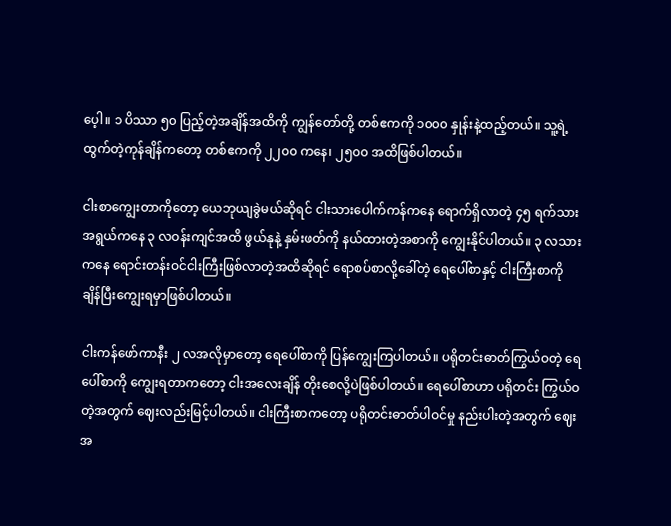ပေ့ါ။ ၁ ပိဿာ ၅၀ ပြည့်တဲ့အချိန်အထိကို ကျွန်တော်တို့ တစ်ဧကကို ၁၀၀၀ နှုန်းနဲ့ထည့်တယ်။ သူ့ရဲ့ထွက်တဲ့ကုန်ချိန်ကတော့ တစ်ဧကကို ၂၂၀၀ ကနေ၊ ၂၅၀၀ အထိဖြစ်ပါတယ်။

ငါးစာကျွေးတာကိုတော့ ယေဘုယျခွဲမယ်ဆိုရင် ငါးသားပေါက်ကန်ကနေ ရောက်ရှိလာတဲ့ ၄၅ ရက်သားအရွယ်ကနေ ၃ လဝန်းကျင်အထိ ဖွယ်နုနဲ့ နှမ်းဖတ်ကို နယ်ထားတဲ့အစာကို ကျွေးနိုင်ပါတယ်။ ၃ လသားကနေ ရောင်းတန်းဝင်ငါးကြီးဖြစ်လာတဲ့အထိဆိုရင် ရောစပ်စာလို့ခေါ်တဲ့ ရေပေါ်စာနှင့် ငါးကြီးစာကို ချိန်ပြီးကျွေးရမှာဖြစ်ပါတယ်။

ငါးကန်ဖော်ကာနီး ၂ လအလိုမှာတော့ ရေပေါ်စာကို ပြန်ကျွေးကြပါတယ်။ ပရိုတင်းဓာတ်ကြွယ်ဝတဲ့ ရေပေါ်စာကို ကျွေးရတာကတော့ ငါးအလေးချိန် တိုးစေလို့ပဲဖြစ်ပါတယ်။ ရေပေါ်စာဟာ ပရိုတင်း ကြွယ်ဝတဲ့အတွက် ဈေးလည်းမြင့်ပါတယ်။ ငါးကြီးစာကတော့ ပရိုတင်းဓာတ်ပါဝင်မှု နည်းပါးတဲ့အတွက် ဈေးအ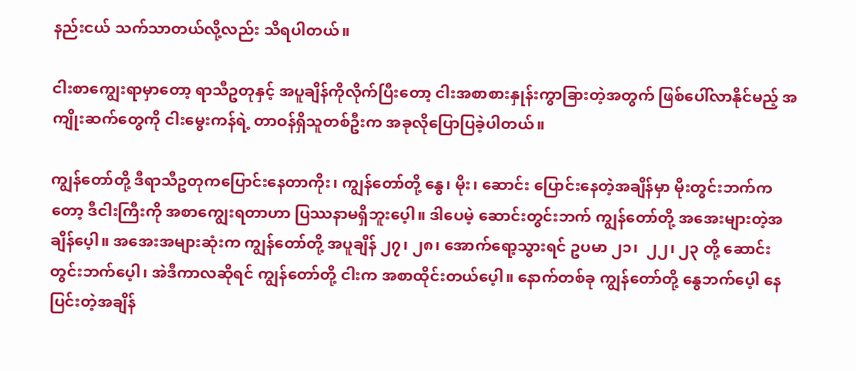နည်းငယ် သက်သာတယ်လို့လည်း သိရပါတယ်။

ငါးစာကျွေးရာမှာတော့ ရာသီဥတုနှင့် အပူချိန်ကိုလိုက်ပြီးတော့ ငါးအစာစားနှုန်းကွာခြားတဲ့အတွက် ဖြစ်ပေါ်လာနိုင်မည့် အကျိုးဆက်တွေကို ငါးမွေးကန်ရဲ့ တာဝန်ရှိသူတစ်ဦးက အခုလိုပြောပြခဲ့ပါတယ်။

ကျွန်တော်တို့ ဒီရာသီဥတုကပြောင်းနေတာကိုး၊ ကျွန်တော်တို့ နွေ၊ မိုး၊ ဆောင်း ပြောင်းနေတဲ့အချိန်မှာ မိုးတွင်းဘက်ကတော့ ဒီငါးကြီးကို အစာကျွေးရတာဟာ ပြဿနာမရှိဘူးပေ့ါ။ ဒါပေမဲ့ ဆောင်းတွင်းဘက် ကျွန်တော်တို့ အအေးများတဲ့အချိန်ပေ့ါ။ အအေးအများဆုံးက ကျွန်တော်တို့ အပူချိန် ၂၇၊ ၂၈၊ အောက်ရော့သွားရင် ဥပမာ ၂၁၊  ၂၂၊ ၂၃ တို့ ဆောင်းတွင်းဘက်ပေ့ါ၊ အဲဒီကာလဆိုရင် ကျွန်တော်တို့ ငါးက အစာထိုင်းတယ်ပေ့ါ။ နောက်တစ်ခု ကျွန်တော်တို့ နွေဘက်ပေ့ါ နေပြင်းတဲ့အချိန်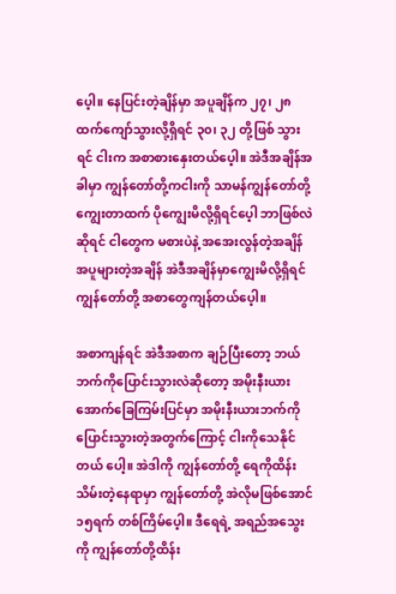ပေ့ါ။ နေပြင်းတဲ့ချိန်မှာ အပူချိန်က ၂၇၊ ၂၈ ထက်ကျော်သွားလို့ရှိရင် ၃၀၊ ၃၂ တို့ဖြစ် သွားရင် ငါးက အစာစားနှေးတယ်ပေ့ါ။ အဲဒီအချိန်အခါမှာ ကျွန်တော်တို့ကငါးကို သာမန်ကျွန်တော်တို့ ကျွေးတာထက် ပိုကျွေးမိလို့ရှိရင်ပေ့ါ ဘာဖြစ်လဲဆိုရင် ငါတွေက မစားပဲနဲ့ အအေးလွန်တဲ့အချိန် အပူများတဲ့အချိန် အဲဒီအချိန်မှာကျွေးမိလို့ရှိရင် ကျွန်တော်တို့ အစာတွေကျန်တယ်ပေ့ါ။

အစာကျန်ရင် အဲဒီအစာက ချဉ်ပြီးတော့ ဘယ်ဘက်ကိုပြောင်းသွားလဲဆိုတော့ အမိုးနီးယား အောက်ခြေကြမ်းပြင်မှာ အမိုးနီးယားဘက်ကို ပြောင်းသွားတဲ့အတွက်ကြောင့် ငါးကိုသေနိုင်တယ် ပေါ့။ အဲဒါကို ကျွန်တော်တို့ ရေကိုထိန်းသိမ်းတဲ့နေရာမှာ ကျွန်တော်တို့ အဲလိုမဖြစ်အောင် ၁၅ရက် တစ်ကြိမ်ပေ့ါ။ ဒီရေရဲ့ အရည်အသွေးကို ကျွန်တော်တို့ထိန်း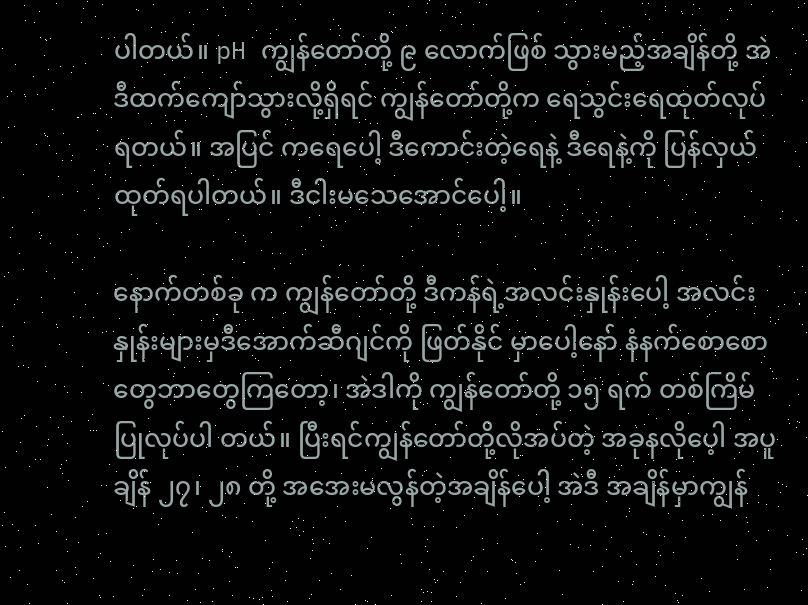ပါတယ်။ pH ကျွန်တော်တို့ ၉ လောက်ဖြစ် သွားမည့်အချိန်တို့ အဲဒီထက်ကျော်သွားလို့ရှိရင် ကျွန်တော်တို့က ရေသွင်းရေထုတ်လုပ်ရတယ်။ အပြင် ကရေပေါ့ ဒီကောင်းတဲ့ရေနဲ့ ဒီရေနဲ့ကို ပြန်လှယ်ထုတ်ရပါတယ်။ ဒီငါးမသေအောင်ပေါ့။

နောက်တစ်ခု က ကျွန်တော်တို့ ဒီကန်ရဲ့အလင်းနှုန်းပေါ့ အလင်းနှုန်းများမှဒီအောက်ဆီဂျင်ကို ဖြတ်နိုင် မှာပေါ့နော် နံနက်စောစောတွေဘာတွေကြတော့၊ အဲဒါကို ကျွန်တော်တို့ ၁၅ ရက် တစ်ကြိမ်ပြုလုပ်ပါ တယ်။ ပြီးရင်ကျွန်တော်တို့လိုအပ်တဲ့ အခုနလိုပေ့ါ အပူချိန် ၂၇၊ ၂၈ တို့ အအေးမလွန်တဲ့အချိန်ပေါ့ အဲဒီ အချိန်မှာကျွန်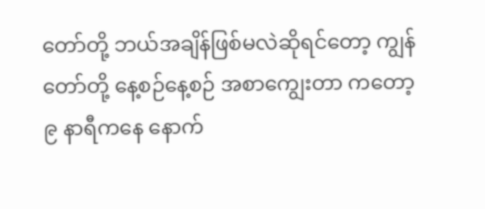တော်တို့ ဘယ်အချိန်ဖြစ်မလဲဆိုရင်တော့ ကျွန်တော်တို့ နေ့စဉ်နေ့စဉ် အစာကျွေးတာ ကတော့ ၉ နာရီကနေ နောက်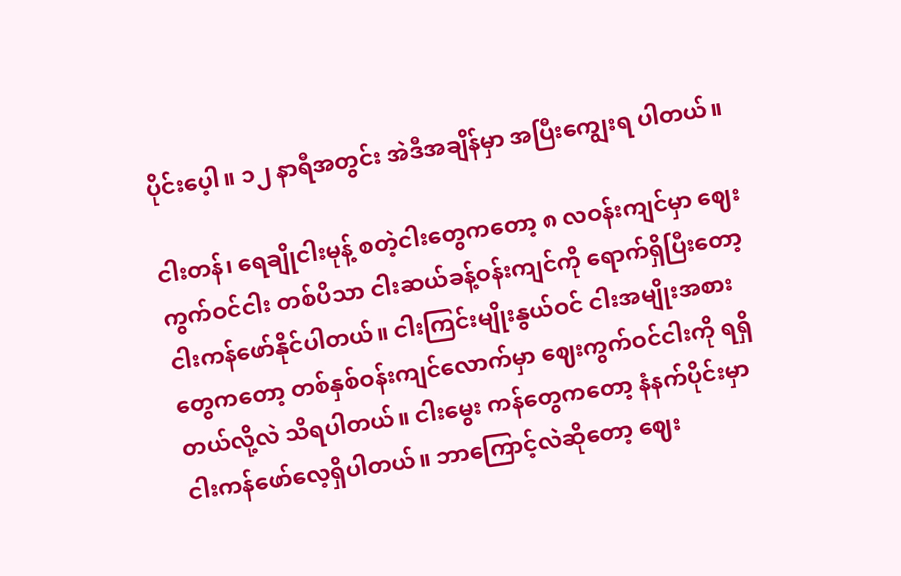ပိုင်းပေ့ါ။ ၁၂ နာရီအတွင်း အဲဒီအချိန်မှာ အပြီးကျွေးရ ပါတယ်။

ငါးတန်၊ ရေချိုငါးမုန့် စတဲ့ငါးတွေကတော့ ၈ လဝန်းကျင်မှာ ဈေးကွက်ဝင်ငါး တစ်ပိသာ ငါးဆယ်ခန့်ဝန်းကျင်ကို ရောက်ရှိပြီးတော့ ငါးကန်ဖော်နိုင်ပါတယ်။ ငါးကြင်းမျိုးနွယ်ဝင် ငါးအမျိုးအစား တွေကတော့ တစ်နှစ်ဝန်းကျင်လောက်မှာ ဈေးကွက်ဝင်ငါးကို ရရှိတယ်လို့လဲ သိရပါတယ်။ ငါးမွေး ကန်တွေကတော့ နံနက်ပိုင်းမှာ ငါးကန်ဖော်လေ့ရှိပါတယ်။ ဘာကြောင့်လဲဆိုတော့ ဈေး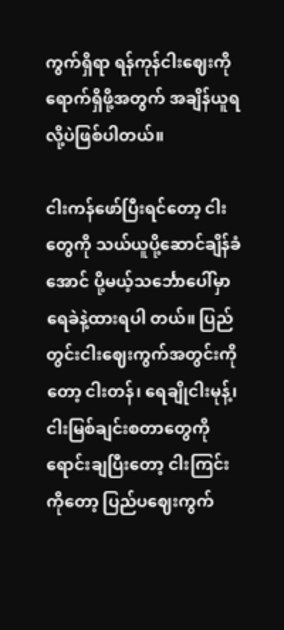ကွက်ရှိရာ ရန်ကုန်ငါးဈေးကို ရောက်ရှိဖို့အတွက် အချိန်ယူရလို့ပဲဖြစ်ပါတယ်။

ငါးကန်ဖော်ပြီးရင်တော့ ငါးတွေကို သယ်ယူပို့ဆောင်ချိန်ခံအောင် ပို့မယ့်သင်္ဘောပေါ်မှာ ရေခဲနဲ့ထားရပါ တယ်။ ပြည်တွင်းငါးဈေးကွက်အတွင်းကိုတော့ ငါးတန်၊ ရေချိုငါးမုန့်၊ ငါးမြစ်ချင်းစတာတွေကို ရောင်းချပြီးတော့ ငါးကြင်းကိုတော့ ပြည်ပဈေးကွက်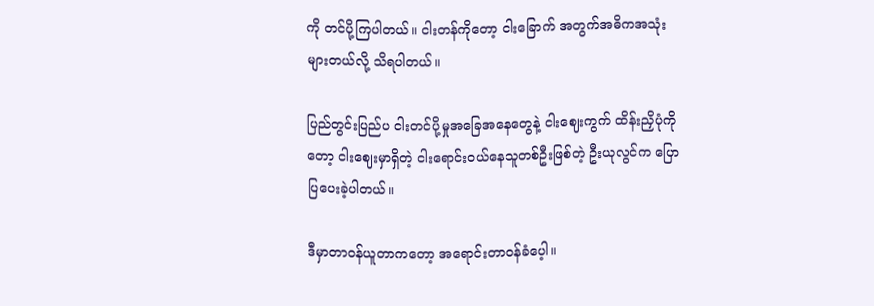ကို တင်ပို့ကြပါတယ်။ ငါးတန်ကိုတော့ ငါးခြောက် အတွက်အဓိကအသုံးများတယ်လို့ သိရပါတယ်။

ပြည်တွင်းပြည်ပ ငါးတင်ပို့မှုအခြေအနေတွေနဲ့ ငါးဈေးကွက် ထိန်းညှိပုံကိုတော့ ငါးဈေးမှာရှိတဲ့ ငါးရောင်းဝယ်နေသူတစ်ဦးဖြစ်တဲ့ ဦးယုလွင်က ပြောပြပေးခဲ့ပါတယ်။

ဒီမှာတာဝန်ယူတာကတော့ အရောင်းတာဝန်ခံပေ့ါ။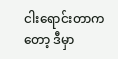ငါးရောင်းတာကတော့ ဒီမှာ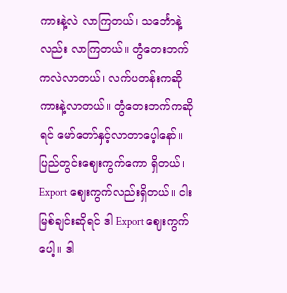ကားနဲ့လဲ လာကြတယ်၊ သင်္ဘောနဲ့လည်း လာကြတယ်။ တွံတေးဘက်ကလဲလာတယ်၊ လက်ပတန်းကဆို ကားနဲ့လာတယ်။ တွံတေးဘက်ကဆိုရင် မော်တော်နှင့်လာတာပေ့ါနော်။ ပြည်တွင်းဈေးကွက်ကော ရှိတယ်၊ Export ဈေးကွက်လည်းရှိတယ်။ ငါးမြစ်ချင်းဆိုရင် ဒါ Export ဈေးကွက်ပေါ့။ ဒါ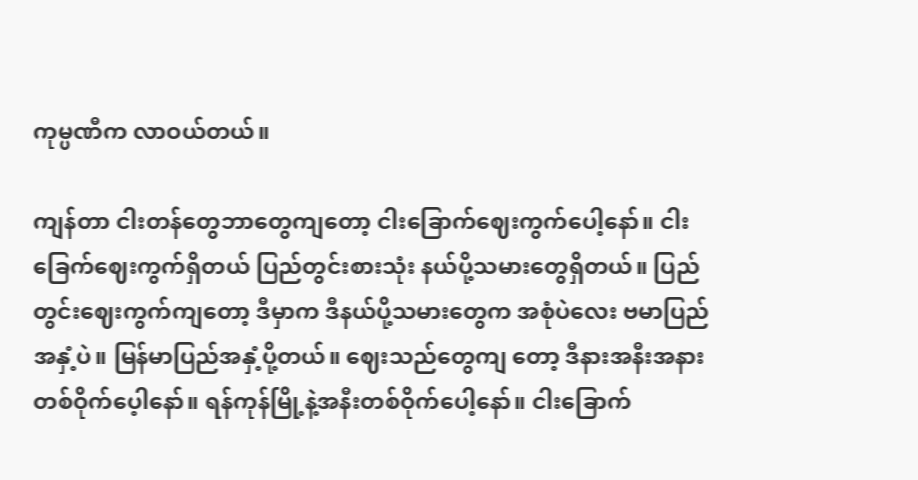ကုမ္ပဏီက လာဝယ်တယ်။

ကျန်တာ ငါးတန်တွေဘာတွေကျတော့ ငါးခြောက်ဈေးကွက်ပေါ့နော်။ ငါးခြေက်ဈေးကွက်ရှိတယ် ပြည်တွင်းစားသုံး နယ်ပို့သမားတွေရှိတယ်။ ပြည်တွင်းဈေးကွက်ကျတော့ ဒီမှာက ဒီနယ်ပို့သမားတွေက အစုံပဲလေး ဗမာပြည်အနှံ့ပဲ။ မြန်မာပြည်အနှံ့ပို့တယ်။ ဈေးသည်တွေကျ တော့ ဒီနားအနီးအနားတစ်ဝိုက်ပေ့ါနော်။ ရန်ကုန်မြို့နဲ့အနီးတစ်ဝိုက်ပေါ့နော်။ ငါးခြောက်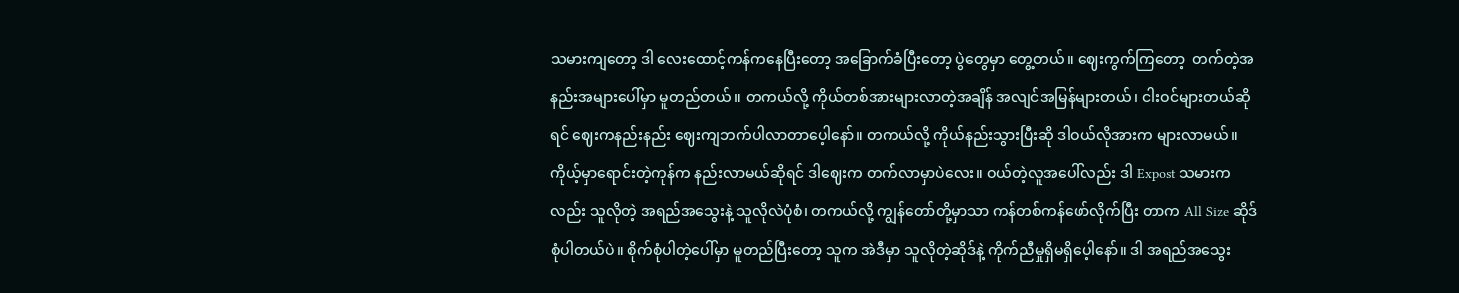သမားကျတော့ ဒါ လေးထောင့်ကန်ကနေပြီးတော့ အခြောက်ခံပြီးတော့ ပွဲတွေမှာ တွေ့တယ်။ ဈေးကွက်ကြတော့  တက်တဲ့အနည်းအများပေါ်မှာ မူတည်တယ်။ တကယ်လို့ ကိုယ်တစ်အားများလာတဲ့အချိန် အလျင်အမြန်များတယ်၊ ငါးဝင်များတယ်ဆိုရင် ဈေးကနည်းနည်း ဈေးကျဘက်ပါလာတာပေ့ါနော်။ တကယ်လို့ ကိုယ်နည်းသွားပြီးဆို ဒါဝယ်လိုအားက များလာမယ်။ ကိုယ့်မှာရောင်းတဲ့ကုန်က နည်းလာမယ်ဆိုရင် ဒါဈေးက တက်လာမှာပဲလေး။ ဝယ်တဲ့လူအပေါ်လည်း ဒါ Expost သမားကလည်း သူလိုတဲ့ အရည်အသွေးနဲ့ သူလိုလဲပုံစံ၊ တကယ်လို့ ကျွန်တော်တို့မှာသာ ကန်တစ်ကန်ဖော်လိုက်ပြီး တာက All Size ဆိုဒ်စုံပါတယ်ပဲ။ စိုက်စုံပါတဲ့ပေါ်မှာ မူတည်ပြီးတော့ သူက အဲဒီမှာ သူလိုတဲ့ဆိုဒ်နဲ့ ကိုက်ညီမှုရှိမရှိပေ့ါနော်။ ဒါ အရည်အသွေး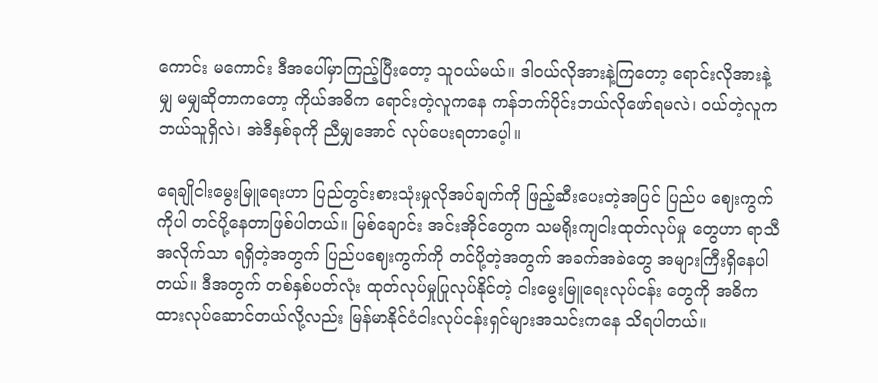ကောင်း မကောင်း ဒီအပေါ်မှာကြည့်ပြီးတော့ သူဝယ်မယ်။ ဒါဝယ်လိုအားနဲ့ကြတော့ ရောင်းလိုအားနဲ့ မျှ မမျှဆိုတာကတော့ ကိုယ်အဓိက ရောင်းတဲ့လူကနေ ကန်ဘက်ပိုင်းဘယ်လိုဖော်ရမလဲ၊ ဝယ်တဲ့လူက ဘယ်သူရှိလဲ၊ အဲဒီနှစ်ခုကို ညီမျှအောင် လုပ်ပေးရတာပေ့ါ။

ရေချိုငါးမွေးမြူရေးဟာ ပြည်တွင်းစားသုံးမှုလိုအပ်ချက်ကို ဖြည့်ဆီးပေးတဲ့အပြင် ပြည်ပ ဈေးကွက်ကိုပါ တင်ပို့နေတာဖြစ်ပါတယ်။ မြစ်ချောင်း အင်းအိုင်တွေက သမရိုးကျငါးထုတ်လုပ်မှု တွေဟာ ရာသီအလိုက်သာ ရရှိတဲ့အတွက် ပြည်ပဈေးကွက်ကို တင်ပို့တဲ့အတွက် အခက်အခဲတွေ အများကြီးရှိနေပါတယ်။ ဒီအတွက် တစ်နှစ်ပတ်လုံး ထုတ်လုပ်မှုပြုလုပ်နိုင်တဲ့ ငါးမွေးမြူရေးလုပ်ငန်း တွေကို အဓိကထားလုပ်ဆောင်တယ်လို့လည်း မြန်မာနိုင်ငံငါးလုပ်ငန်းရှင်များအသင်းကနေ သိရပါတယ်။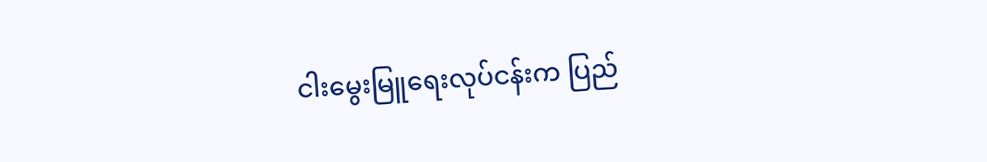ငါးမွေးမြူရေးလုပ်ငန်းက ပြည်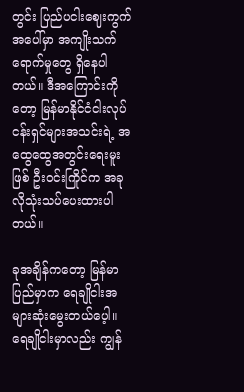တွင်း ပြည်ပငါးဈေးကွက်အပေါ်မှာ အကျိုးသက်ရောက်မှုတွေ ရှိနေပါ တယ်။ ဒီအကြောင်းကိုတော့ မြန်မာနိုင်ငံငါးလုပ်ငန်းရှင်များအသင်းရဲ့ အထွေထွေအတွင်းရေးမူးဖြစ် ဦးဝင်းကြိုင်က အခုလိုသုံးသပ်ပေးထားပါတယ်။

ခုအချိန်ကတော့ မြန်မာပြည်မှာက ရေချိုငါးအများဆုံးမွေးတယ်ပေ့ါ။ ရေချိုငါးမှာလည်း ကျွန်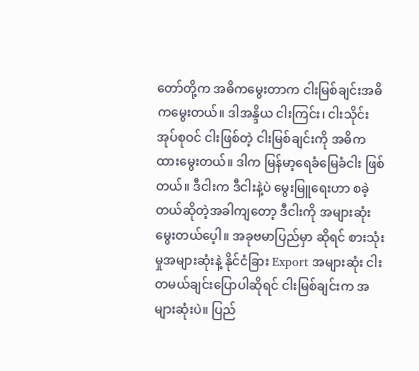တော်တို့က အဓိကမွေးတာက ငါးမြစ်ချင်းအဓိကမွေးတယ်။ ဒါအန္ဒိယ ငါးကြင်း၊ ငါးသိုင်း အုပ်စုဝင် ငါးဖြစ်တဲ့ ငါးမြစ်ချင်းကို အဓိကထားမွေးတယ်။ ဒါက မြန်မာ့ရေခံမြေခံငါး ဖြစ်တယ်။ ဒီငါးက ဒီငါးနဲ့ပဲ မွေးမြူရေးဟာ စခဲ့တယ်ဆိုတဲ့အခါကျတော့ ဒီငါးကို အများဆုံးမွေးတယ်ပေ့ါ။ အခုဗမာပြည်မှာ ဆိုရင် စားသုံးမှုအများဆုံးနဲ့ နိုင်ငံခြား Export အများဆုံး ငါးတမယ်ချင်းပြောပါဆိုရင် ငါးမြစ်ချင်းက အများဆုံးပဲ။ ပြည်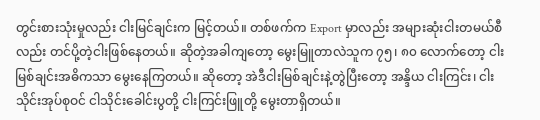တွင်းစားသုံးမှုလည်း ငါးမြင်ချင်းက မြင့်တယ်။ တစ်ဖက်က Export မှာလည်း အများဆုံးငါးတမယ်စီလည်း တင်ပို့တဲ့ငါးဖြစ်နေတယ်။ ဆိုတဲ့အခါကျတော့ မွေးမြူတာလဲသူက ၇၅၊ ၈၀ လောက်တော့ ငါးမြစ်ချင်းအဓိကသာ မွေးနေကြတယ်။ ဆိုတော့ အဲဒီငါးမြစ်ချင်းနဲ့တွဲပြီးတော့ အန္ဒိယ ငါးကြင်း၊ ငါးသိုင်းအုပ်စုဝင် ငါသိုင်းခေါင်းပွတို့ ငါးကြင်းဖြူတို့ မွေးတာရှိတယ်။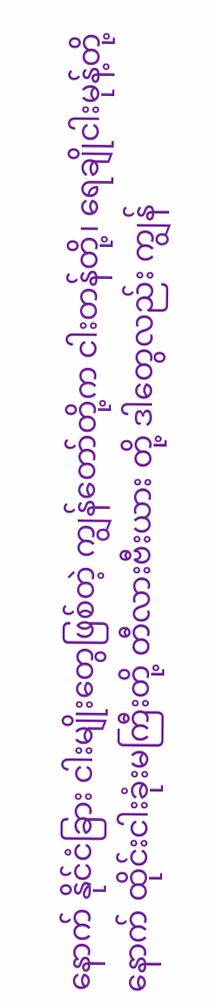နောက် နိုင်ငံခြား ငါးမျိုးတွေဖြစ်တဲ့ ကျွန်တော်တို့က ငါးတန်တို့၊ ရေချိုငါးမုန့်တို့ နောက် ထိုင်းငါးခုံးမကြီးတို့ တီလားဗီးယား တို့ ဒါတွေလည်း ကျွန်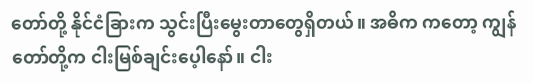တော်တို့ နိုင်ငံခြားက သွင်းပြီးမွေးတာတွေရှိတယ်။ အဓိက ကတော့ ကျွန်တော်တို့က ငါးမြစ်ချင်းပေ့ါနော်။ ငါး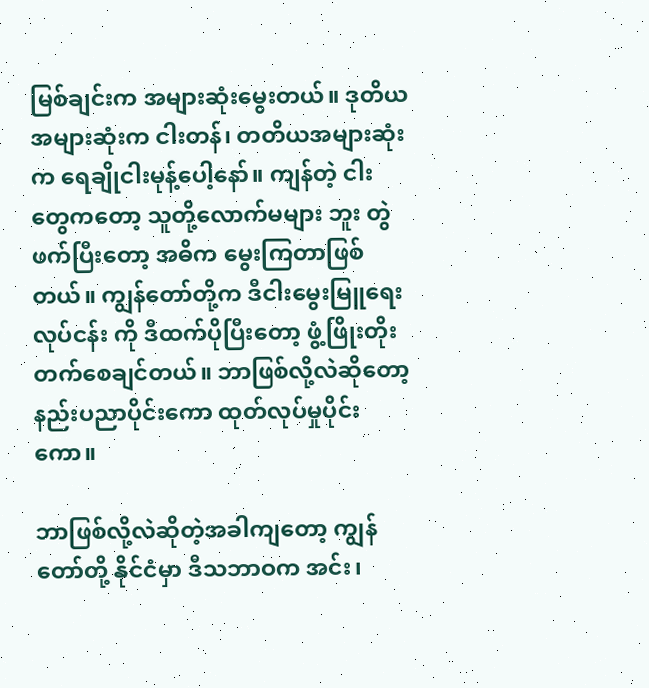မြစ်ချင်းက အများဆုံးမွေးတယ်။ ဒုတိယအများဆုံးက ငါးတန်၊ တတိယအများဆုံးက ရေချိုငါးမုန့်ပေါ့နော်။ ကျန်တဲ့ ငါးတွေကတော့ သူတို့လောက်မများ ဘူး တွဲဖက်ပြီးတော့ အဓိက မွေးကြတာဖြစ်တယ်။ ကျွန်တော်တို့က ဒီငါးမွေးမြူရေးလုပ်ငန်း ကို ဒီထက်ပိုပြီးတော့ ဖွံ့ဖြိုးတိုးတက်စေချင်တယ်။ ဘာဖြစ်လို့လဲဆိုတော့ နည်းပညာပိုင်းကော ထုတ်လုပ်မှုပိုင်းကော။

ဘာဖြစ်လို့လဲဆိုတဲ့အခါကျတော့ ကျွန်တော်တို့ နိုင်ငံမှာ ဒီသဘာဝက အင်း၊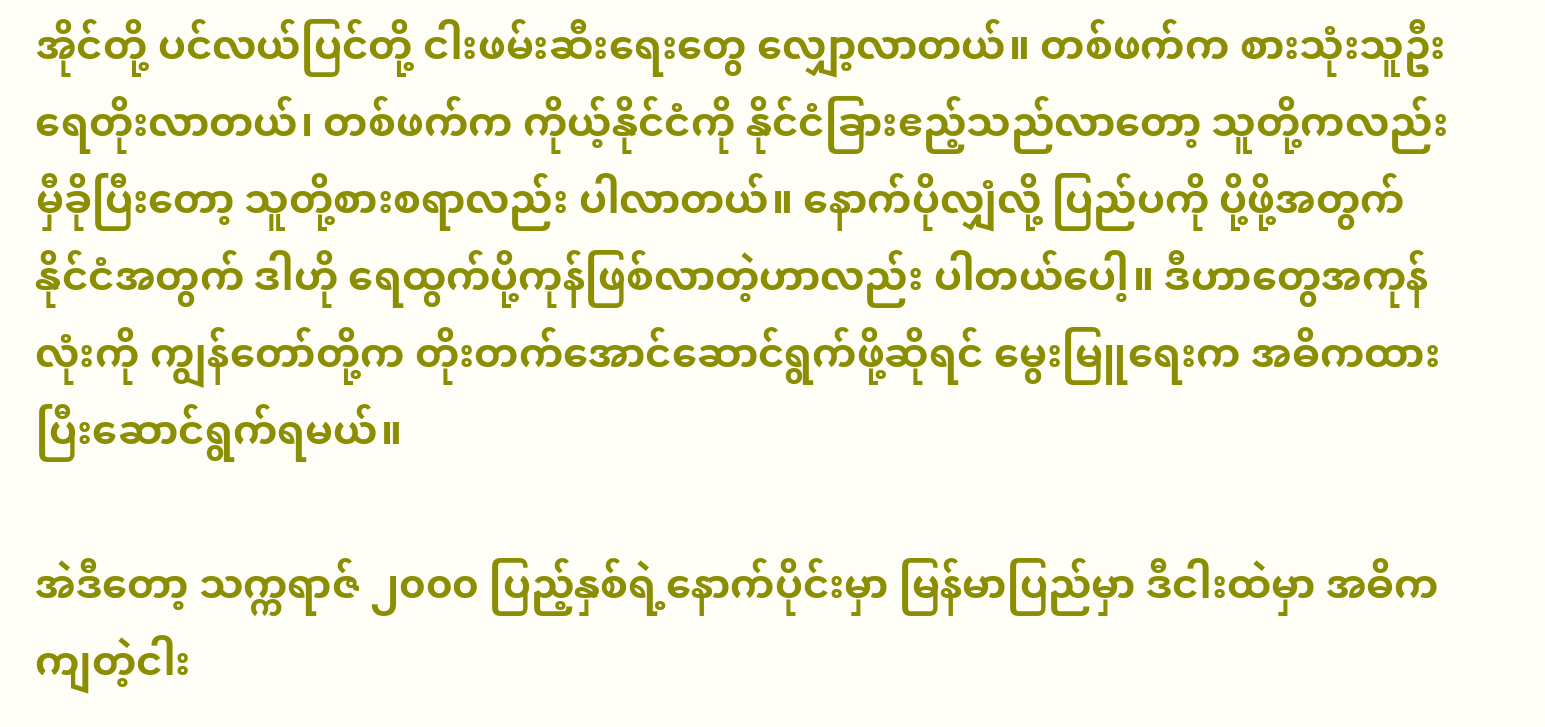အိုင်တို့ ပင်လယ်ပြင်တို့ ငါးဖမ်းဆီးရေးတွေ လျှော့လာတယ်။ တစ်ဖက်က စားသုံးသူဦးရေတိုးလာတယ်၊ တစ်ဖက်က ကိုယ့်နိုင်ငံကို နိုင်ငံခြားဧည့်သည်လာတော့ သူတို့ကလည်း မှီခိုပြီးတော့ သူတို့စားစရာလည်း ပါလာတယ်။ နောက်ပိုလျှံလို့ ပြည်ပကို ပို့ဖို့အတွက် နိုင်ငံအတွက် ဒါဟို ရေထွက်ပို့ကုန်ဖြစ်လာတဲ့ဟာလည်း ပါတယ်ပေါ့။ ဒီဟာတွေအကုန်လုံးကို ကျွန်တော်တို့က တိုးတက်အောင်ဆောင်ရွက်ဖို့ဆိုရင် မွေးမြူရေးက အဓိကထားပြီးဆောင်ရွက်ရမယ်။

အဲဒီတော့ သက္ကရာဇ် ၂၀၀၀ ပြည့်နှစ်ရဲ့နောက်ပိုင်းမှာ မြန်မာပြည်မှာ ဒီငါးထဲမှာ အဓိကကျတဲ့ငါး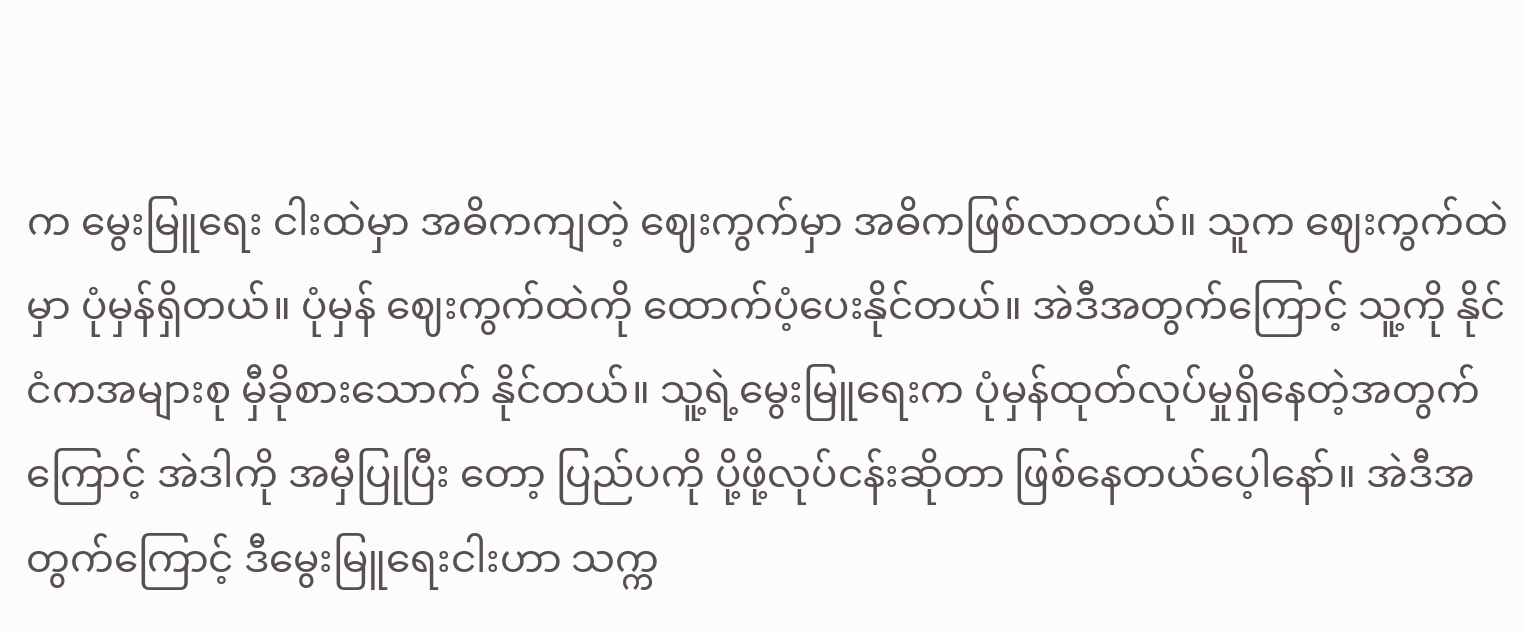က မွေးမြူရေး ငါးထဲမှာ အဓိကကျတဲ့ ဈေးကွက်မှာ အဓိကဖြစ်လာတယ်။ သူက ဈေးကွက်ထဲမှာ ပုံမှန်ရှိတယ်။ ပုံမှန် ဈေးကွက်ထဲကို ထောက်ပံ့ပေးနိုင်တယ်။ အဲဒီအတွက်ကြောင့် သူ့ကို နိုင်ငံကအများစု မှီခိုစားသောက် နိုင်တယ်။ သူ့ရဲ့မွေးမြူရေးက ပုံမှန်ထုတ်လုပ်မှုရှိနေတဲ့အတွက်ကြောင့် အဲဒါကို အမှီပြုပြီး တော့ ပြည်ပကို ပို့ဖို့လုပ်ငန်းဆိုတာ ဖြစ်နေတယ်ပေ့ါနော်။ အဲဒီအတွက်ကြောင့် ဒီမွေးမြူရေးငါးဟာ သက္က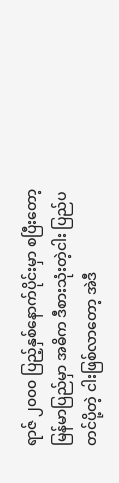ရာဇ် ၂၀၀၀ ပြည့်နှစ်နောက်ပိုင်းမှာ စပြီးတော့ မြန်မာပြည်မှာ အဓိက ဒီစားသုံးတဲ့ငါး ပြည်ပ တင်ပို့တဲ့ ငါးဖြစ်လာတော့ အဲဒီ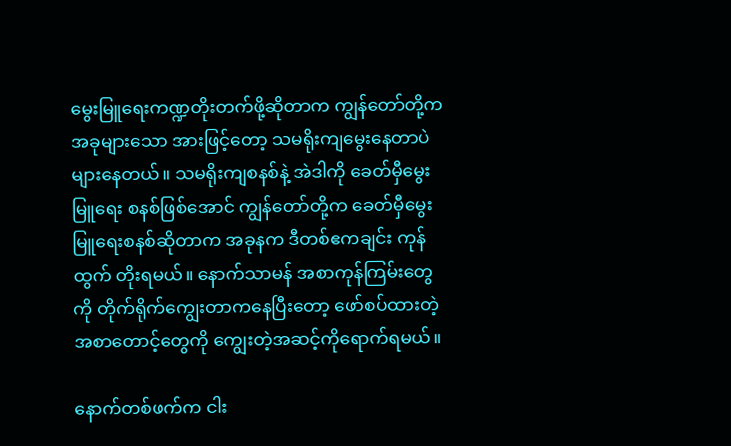မွေးမြူရေးကဏ္ဍတိုးတက်ဖို့ဆိုတာက ကျွန်တော်တို့က အခုများသော အားဖြင့်တော့ သမရိုးကျမွေးနေတာပဲများနေတယ်။ သမရိုးကျစနစ်နဲ့ အဲဒါကို ခေတ်မှီမွေးမြူရေး စနစ်ဖြစ်အောင် ကျွန်တော်တို့က ခေတ်မှီမွေးမြူရေးစနစ်ဆိုတာက အခုနက ဒီတစ်ဧကချင်း ကုန်ထွက် တိုးရမယ်။ နောက်သာမန် အစာကုန်ကြမ်းတွေကို တိုက်ရိုက်ကျွေးတာကနေပြီးတော့ ဖော်စပ်ထားတဲ့ အစာတောင့်တွေကို ကျွေးတဲ့အဆင့်ကိုရောက်ရမယ်။

နောက်တစ်ဖက်က ငါး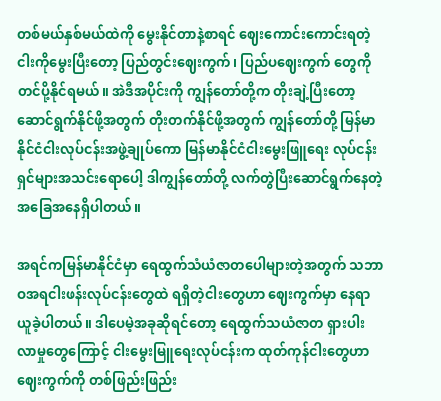တစ်မယ်နှစ်မယ်ထဲကို မွေးနိုင်တာနဲ့စာရင် ဈေးကောင်းကောင်းရတဲ့ငါးကိုမွေးပြီးတော့ ပြည်တွင်းဈေးကွက်၊ ပြည်ပဈေးကွက် တွေကို တင်ပို့နိုင်ရမယ်။ အဲဒီအပိုင်းကို ကျွန်တော်တို့က တိုးချဲ့ပြီးတော့ ဆောင်ရွက်နိုင်ဖို့အတွက် တိုးတက်နိုင်ဖို့အတွက် ကျွန်တော်တို့ မြန်မာနိုင်ငံငါးလုပ်ငန်းအဖွဲ့ချုပ်ကော မြန်မာနိုင်ငံငါးမွေးဖြူရေး လုပ်ငန်းရှင်များအသင်းရောပေါ့ ဒါကျွန်တော်တို့ လက်တွဲပြီးဆောင်ရွက်နေတဲ့ အခြေအနေရှိပါတယ်။

အရင်ကမြန်မာနိုင်ငံမှာ ရေထွက်သံယံဇာတပေါများတဲ့အတွက် သဘာဝအရငါးဖန်းလုပ်ငန်းတွေထဲ ရရှိတဲ့ငါးတွေဟာ ဈေးကွက်မှာ နေရာယူခဲ့ပါတယ်။ ဒါပေမဲ့အခုဆိုရင်တော့ ရေထွက်သယံဇာတ ရှားပါးလာမှုတွေကြောင့် ငါးမွေးမြူရေးလုပ်ငန်းက ထုတ်ကုန်ငါးတွေဟာ ဈေးကွက်ကို တစ်ဖြည်းဖြည်း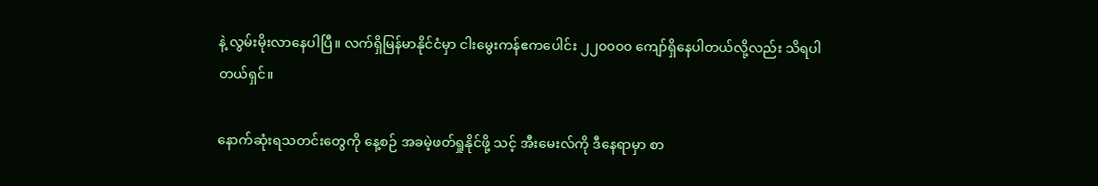နဲ့ လွမ်းမိုးလာနေပါပြီ။ လက်ရှိမြန်မာနိုင်ငံမှာ ငါးမွေးကန်ဧကပေါင်း ၂၂၀၀၀၀ ကျော်ရှိနေပါတယ်လို့လည်း သိရပါတယ်ရှင်။

နောက်ဆုံးရသတင်းတွေကို နေ့စဉ် အခမဲ့ဖတ်ရှုနိုင်ဖို့ သင့် အီးမေးလ်ကို ဒီနေရာမှာ စာ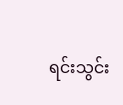ရင်းသွင်း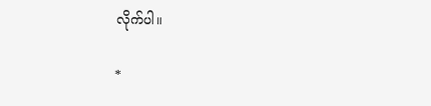လိုက်ပါ။

*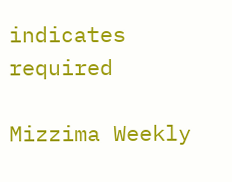indicates required

Mizzima Weekly